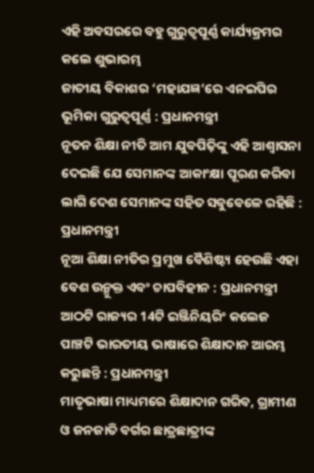ଏହି ଅବସରରେ ବହୁ ଗୁରୁତ୍ୱପୂର୍ଣ୍ଣ କାର୍ଯ୍ୟକ୍ରମର କଲେ ଶୁଭାରମ୍ଭ
ଜାତୀୟ ବିକାଶର ‘ମହାଯଜ୍ଞ’ରେ ଏନଇପିର ଭୂମିକା ଗୁରୁତ୍ୱପୂର୍ଣ୍ଣ : ପ୍ରଧାନମନ୍ତ୍ରୀ
ନୂତନ ଶିକ୍ଷା ନୀତି ଆମ ଯୁବପିଢ଼ିଙ୍କୁ ଏହି ଆଶ୍ୱାସନା ଦେଇଛି ଯେ ସେମାନଙ୍କ ଆକାଂକ୍ଷା ପୂରଣ କରିବା ଲାଗି ଦେଶ ସେମାନଙ୍କ ସହିତ ସବୁବେଳେ ରହିଛି : ପ୍ରଧାନମନ୍ତ୍ରୀ
ନୂଆ ଶିକ୍ଷା ନୀତିର ପ୍ରମୁଖ ବୈଶିଷ୍ଟ୍ୟ ହେଉଛି ଏହା ବେଶ ଉନ୍ମୁକ୍ତ ଏବଂ ଚାପବିହୀନ : ପ୍ରଧାନମନ୍ତ୍ରୀ
ଆଠଟି ରାଜ୍ୟର 14ଟି ଇଞ୍ଜିନିୟରିଂ କଲେଜ ପାଞ୍ଚଟି ଭାରତୀୟ ଭାଷାରେ ଶିକ୍ଷାଦାନ ଆରମ୍ଭ କରୁଛନ୍ତି : ପ୍ରଧାନମନ୍ତ୍ରୀ
ମାତୃଭାଷା ମାଧ୍ୟମରେ ଶିକ୍ଷାଦାନ ଗରିବ, ଗ୍ରାମୀଣ ଓ ଜନଜାତି ବର୍ଗର ଛାତ୍ରଛାତ୍ରୀଙ୍କ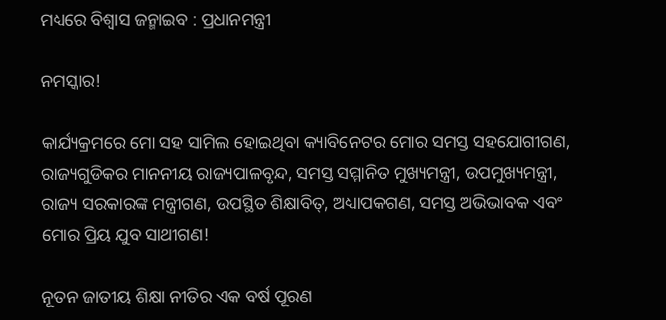ମଧ୍ୟରେ ବିଶ୍ୱାସ ଜନ୍ମାଇବ : ପ୍ରଧାନମନ୍ତ୍ରୀ

ନମସ୍କାର!

କାର୍ଯ୍ୟକ୍ରମରେ ମୋ ସହ ସାମିଲ ହୋଇଥିବା କ୍ୟାବିନେଟର ମୋର ସମସ୍ତ ସହଯୋଗୀଗଣ, ରାଜ୍ୟଗୁଡିକର ମାନନୀୟ ରାଜ୍ୟପାଳବୃନ୍ଦ, ସମସ୍ତ ସମ୍ମାନିତ ମୁଖ୍ୟମନ୍ତ୍ରୀ, ଉପମୁଖ୍ୟମନ୍ତ୍ରୀ, ରାଜ୍ୟ ସରକାରଙ୍କ ମନ୍ତ୍ରୀଗଣ, ଉପସ୍ଥିତ ଶିକ୍ଷାବିତ୍‌, ଅଧ୍ୟାପକଗଣ, ସମସ୍ତ ଅଭିଭାବକ ଏବଂ ମୋର ପ୍ରିୟ ଯୁବ ସାଥୀଗଣ!

ନୂତନ ଜାତୀୟ ଶିକ୍ଷା ନୀତିର ଏକ ବର୍ଷ ପୂରଣ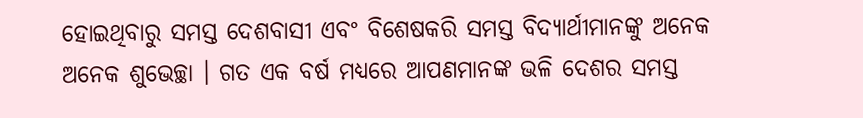ହୋଇଥିବାରୁ ସମସ୍ତ ଦେଶବାସୀ ଏବଂ ବିଶେଷକରି ସମସ୍ତ ବିଦ୍ୟାର୍ଥୀମାନଙ୍କୁ ଅନେକ ଅନେକ ଶୁଭେଚ୍ଛା । ଗତ ଏକ ବର୍ଷ ମଧ୍ୟରେ ଆପଣମାନଙ୍କ ଭଳି ଦେଶର ସମସ୍ତ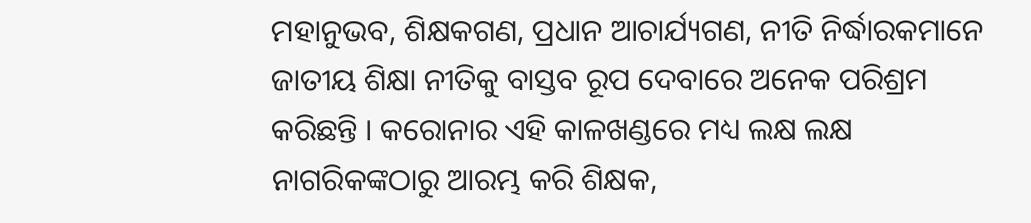ମହାନୁଭବ, ଶିକ୍ଷକଗଣ, ପ୍ରଧାନ ଆଚାର୍ଯ୍ୟଗଣ, ନୀତି ନିର୍ଦ୍ଧାରକମାନେ ଜାତୀୟ ଶିକ୍ଷା ନୀତିକୁ ବାସ୍ତବ ରୂପ ଦେବାରେ ଅନେକ ପରିଶ୍ରମ କରିଛନ୍ତି । କରୋନାର ଏହି କାଳଖଣ୍ଡରେ ମଧ୍ୟ ଲକ୍ଷ ଲକ୍ଷ ନାଗରିକଙ୍କଠାରୁ ଆରମ୍ଭ କରି ଶିକ୍ଷକ,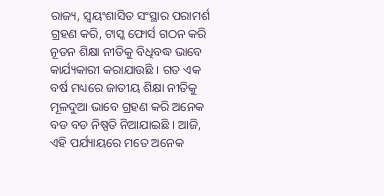ରାଜ୍ୟ, ସ୍ୱୟଂଶାସିତ ସଂସ୍ଥାର ପରାମର୍ଶ ଗ୍ରହଣ କରି, ଟାସ୍କ ଫୋର୍ସ ଗଠନ କରି ନୂତନ ଶିକ୍ଷା ନୀତିକୁ ବିଧିବଦ୍ଧ ଭାବେ କାର୍ଯ୍ୟକାରୀ କରାଯାଉଛି । ଗତ ଏକ ବର୍ଷ ମଧ୍ୟରେ ଜାତୀୟ ଶିକ୍ଷା ନୀତିକୁ ମୂଳଦୁଆ ଭାବେ ଗ୍ରହଣ କରି ଅନେକ ବଡ ବଡ ନିଷ୍ପତି ନିଆଯାଇଛି । ଆଜି, ଏହି ପର୍ଯ୍ୟାୟରେ ମତେ ଅନେକ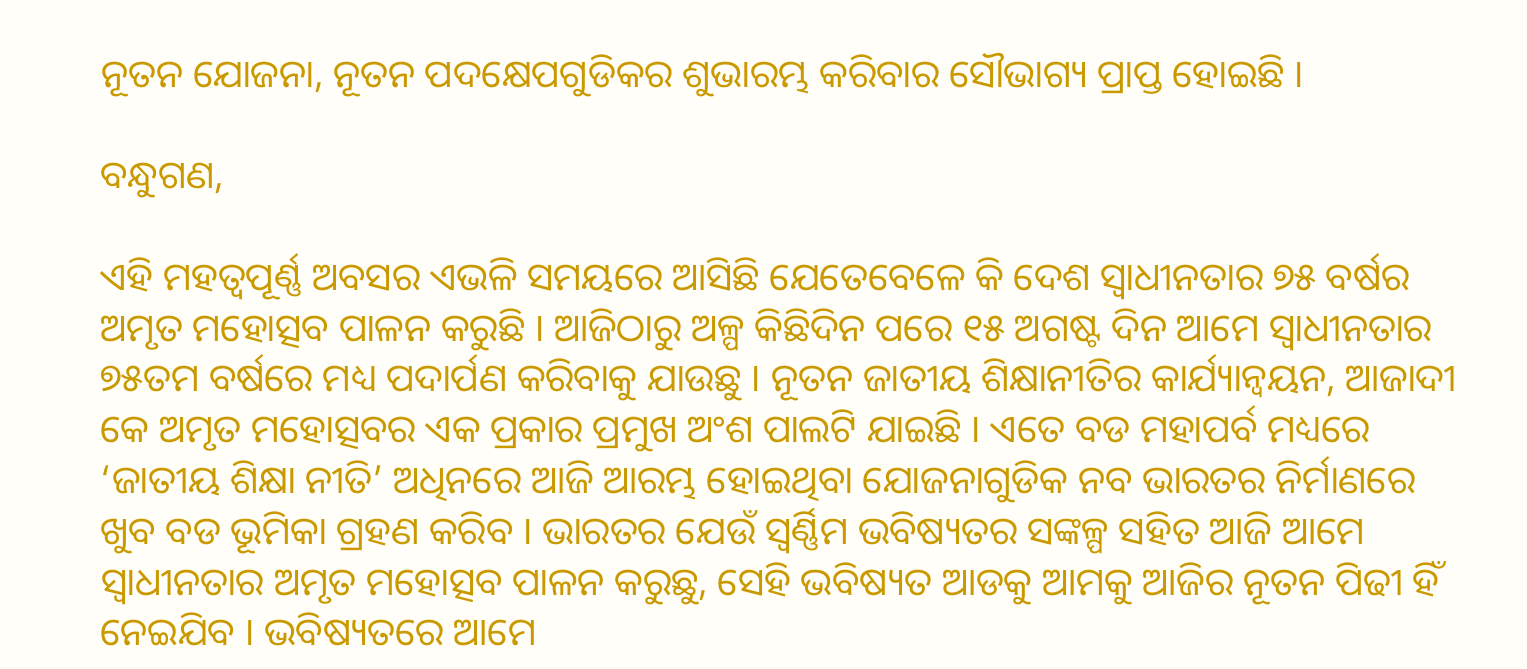ନୂତନ ଯୋଜନା, ନୂତନ ପଦକ୍ଷେପଗୁଡିକର ଶୁଭାରମ୍ଭ କରିବାର ସୌଭାଗ୍ୟ ପ୍ରାପ୍ତ ହୋଇଛି ।

ବନ୍ଧୁଗଣ,

ଏହି ମହତ୍ୱପୂର୍ଣ୍ଣ ଅବସର ଏଭଳି ସମୟରେ ଆସିଛି ଯେତେବେଳେ କି ଦେଶ ସ୍ୱାଧୀନତାର ୭୫ ବର୍ଷର ଅମୃତ ମହୋତ୍ସବ ପାଳନ କରୁଛି । ଆଜିଠାରୁ ଅଳ୍ପ କିଛିଦିନ ପରେ ୧୫ ଅଗଷ୍ଟ ଦିନ ଆମେ ସ୍ୱାଧୀନତାର ୭୫ତମ ବର୍ଷରେ ମଧ୍ୟ ପଦାର୍ପଣ କରିବାକୁ ଯାଉଛୁ । ନୂତନ ଜାତୀୟ ଶିକ୍ଷାନୀତିର କାର୍ଯ୍ୟାନ୍ୱୟନ, ଆଜାଦୀ କେ ଅମୃତ ମହୋତ୍ସବର ଏକ ପ୍ରକାର ପ୍ରମୁଖ ଅଂଶ ପାଲଟି ଯାଇଛି । ଏତେ ବଡ ମହାପର୍ବ ମଧ୍ୟରେ ‘ଜାତୀୟ ଶିକ୍ଷା ନୀତି’ ଅଧିନରେ ଆଜି ଆରମ୍ଭ ହୋଇଥିବା ଯୋଜନାଗୁଡିକ ନବ ଭାରତର ନିର୍ମାଣରେ ଖୁବ ବଡ ଭୂମିକା ଗ୍ରହଣ କରିବ । ଭାରତର ଯେଉଁ ସ୍ୱର୍ଣ୍ଣିମ ଭବିଷ୍ୟତର ସଙ୍କଳ୍ପ ସହିତ ଆଜି ଆମେ ସ୍ୱାଧୀନତାର ଅମୃତ ମହୋତ୍ସବ ପାଳନ କରୁଛୁ, ସେହି ଭବିଷ୍ୟତ ଆଡକୁ ଆମକୁ ଆଜିର ନୂତନ ପିଢୀ ହିଁ ନେଇଯିବ । ଭବିଷ୍ୟତରେ ଆମେ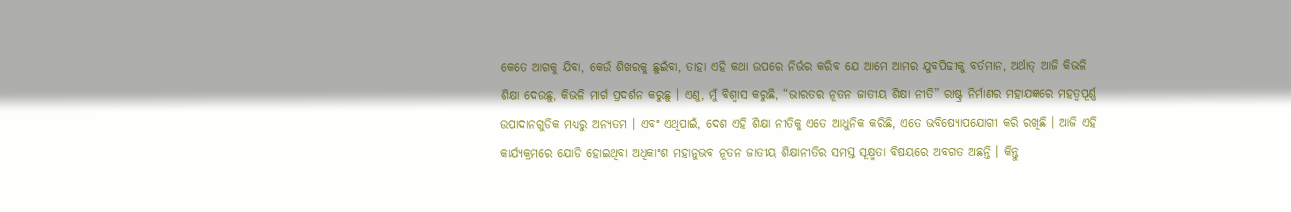କେତେ ଆଗକୁ ଯିବା, କେଉଁ ଶିଖରକୁ ଛୁଇଁବା, ତାହା ଏହି କଥା ଉପରେ ନିର୍ଭର କରିବ ଯେ ଆମେ ଆମର ଯୁବପିଢୀକୁ ବର୍ତମାନ, ଅର୍ଥାତ୍ ଆଜି କିଭଳି ଶିକ୍ଷା ଦେଉଛୁ, କିଭଳି ମାର୍ଗ ପ୍ରଦର୍ଶନ କରୁଛୁ । ଏଣୁ, ମୁଁ ବିଶ୍ୱାସ କରୁଛି, “ଭାରତର ନୂତନ ଜାତୀୟ ଶିକ୍ଷା ନୀତି” ରାଷ୍ଟ୍ର ନିର୍ମାଣର ମହାଯଜ୍ଞରେ ମହତ୍ୱପୂର୍ଣ୍ଣ ଉପାଦାନଗୁଡିକ ମଧ୍ୟରୁ ଅନ୍ୟତମ । ଏବଂ ଏଥିପାଇଁ, ଦେଶ ଏହି ଶିକ୍ଷା ନୀତିକୁ ଏତେ ଆଧୁନିକ କରିଛି, ଏତେ ଭବିଷ୍ୟୋପଯୋଗୀ କରି ରଖିଛି । ଆଜି ଏହି କାର୍ଯ୍ୟକ୍ରମରେ ଯୋଡି ହୋଇଥିବା ଅଧିକାଂଶ ମହାନୁଭବ ନୂତନ ଜାତୀୟ ଶିକ୍ଷାନୀତିର ସମସ୍ତ ସୂକ୍ଷ୍ମତା ବିଷୟରେ ଅବଗତ ଅଛନ୍ତି । କିନ୍ତୁ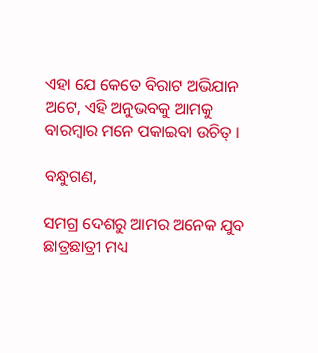ଏହା ଯେ କେତେ ବିରାଟ ଅଭିଯାନ ଅଟେ, ଏହି ଅନୁଭବକୁ ଆମକୁ ବାରମ୍ବାର ମନେ ପକାଇବା ଉଚିତ୍ ।

ବନ୍ଧୁଗଣ,

ସମଗ୍ର ଦେଶରୁ ଆମର ଅନେକ ଯୁବ ଛାତ୍ରଛାତ୍ରୀ ମଧ୍ୟ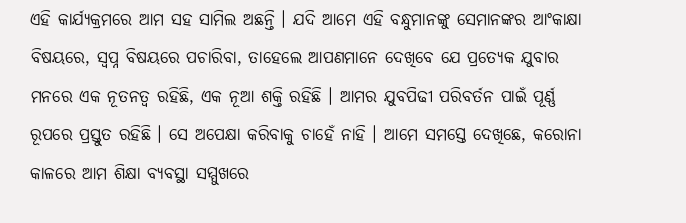ଏହି କାର୍ଯ୍ୟକ୍ରମରେ ଆମ ସହ ସାମିଲ ଅଛନ୍ତି । ଯଦି ଆମେ ଏହି ବନ୍ଧୁମାନଙ୍କୁ ସେମାନଙ୍କର ଆଂକାକ୍ଷା ବିଷୟରେ, ସ୍ୱପ୍ନ ବିଷୟରେ ପଚାରିବା, ତାହେଲେ ଆପଣମାନେ ଦେଖିବେ ଯେ ପ୍ରତ୍ୟେକ ଯୁବାର ମନରେ ଏକ ନୂତନତ୍ୱ ରହିଛି, ଏକ ନୂଆ ଶକ୍ତି ରହିଛି । ଆମର ଯୁବପିଢୀ ପରିବର୍ତନ ପାଇଁ ପୂର୍ଣ୍ଣ ରୂପରେ ପ୍ରସ୍ତୁତ ରହିଛି । ସେ ଅପେକ୍ଷା କରିବାକୁ ଚାହେଁ ନାହି । ଆମେ ସମସ୍ତେ ଦେଖିଛେ, କରୋନା କାଳରେ ଆମ ଶିକ୍ଷା ବ୍ୟବସ୍ଥା ସମ୍ମୁଖରେ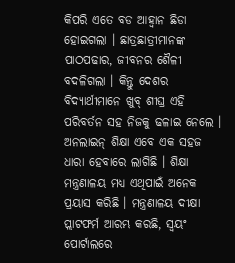କିପରି ଏତେ ବଡ ଆହ୍ୱାନ ଛିଡା ହୋଇଗଲା । ଛାତ୍ରଛାତ୍ରୀମାନଙ୍କ ପାଠପଢାର, ଜୀବନର ଶୈଳୀ ବଦଳିଗଲା । କିନ୍ତୁ ଦେଶର ବିଦ୍ୟାର୍ଥୀମାନେ ଖୁବ୍ ଶୀଘ୍ର ଏହି ପରିବର୍ତନ ସହ ନିଜକୁ ଢଳାଇ ନେଲେ । ଅନଲାଇନ୍ ଶିକ୍ଷା ଏବେ ଏକ ସହଜ ଧାରା ହେବାରେ ଲାଗିଛି । ଶିକ୍ଷା ମନ୍ତ୍ରଣାଳୟ ମଧ୍ୟ ଏଥିପାଇଁ ଅନେକ ପ୍ରୟାସ କରିଛି । ମନ୍ତ୍ରଣାଳୟ ଦୀକ୍ଷା ପ୍ଲାଟଫର୍ମ ଆରମ୍ଭ କରଛି, ସ୍ୱୟଂ ପୋର୍ଟାଲରେ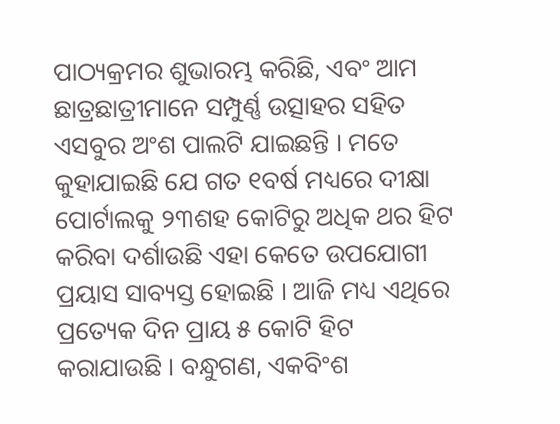ପାଠ୍ୟକ୍ରମର ଶୁଭାରମ୍ଭ କରିଛି, ଏବଂ ଆମ ଛାତ୍ରଛାତ୍ରୀମାନେ ସମ୍ପୁର୍ଣ୍ଣ ଉତ୍ସାହର ସହିତ ଏସବୁର ଅଂଶ ପାଲଟି ଯାଇଛନ୍ତି । ମତେ କୁହାଯାଇଛି ଯେ ଗତ ୧ବର୍ଷ ମଧ୍ୟରେ ଦୀକ୍ଷା ପୋର୍ଟାଲକୁ ୨୩ଶହ କୋଟିରୁ ଅଧିକ ଥର ହିଟ କରିବା ଦର୍ଶାଉଛି ଏହା କେତେ ଉପଯୋଗୀ ପ୍ରୟାସ ସାବ୍ୟସ୍ତ ହୋଇଛି । ଆଜି ମଧ୍ୟ ଏଥିରେ ପ୍ରତ୍ୟେକ ଦିନ ପ୍ରାୟ ୫ କୋଟି ହିଟ କରାଯାଉଛି । ବନ୍ଧୁଗଣ, ଏକବିଂଶ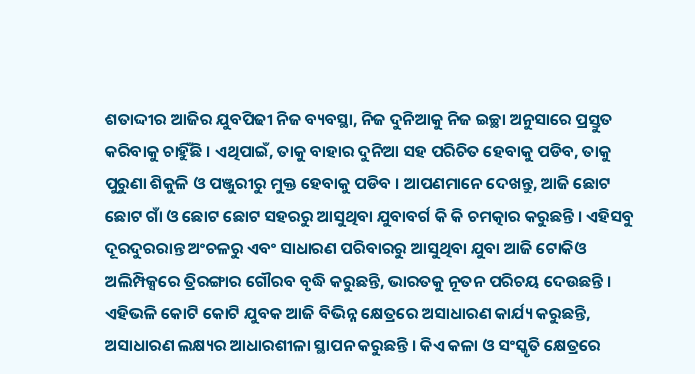ଶତାଦ୍ଦୀର ଆଜିର ଯୁବପିଢୀ ନିଜ ବ୍ୟବସ୍ଥା, ନିଜ ଦୁନିଆକୁ ନିଜ ଇଚ୍ଛା ଅନୁସାରେ ପ୍ରସ୍ତୁତ କରିବାକୁ ଚାହିୁଁଛି । ଏଥିପାଇଁ, ତାକୁ ବାହାର ଦୁନିଆ ସହ ପରିଚିତ ହେବାକୁ ପଡିବ, ତାକୁ ପୁରୁଣା ଶିକୁଳି ଓ ପଞ୍ଜୁରୀରୁ ମୁକ୍ତ ହେବାକୁ ପଡିବ । ଆପଣମାନେ ଦେଖନ୍ତୁ, ଆଜି ଛୋଟ ଛୋଟ ଗାଁ ଓ ଛୋଟ ଛୋଟ ସହରରୁ ଆସୁଥିବା ଯୁବାବର୍ଗ କି କି ଚମତ୍କାର କରୁଛନ୍ତି । ଏହିସବୁ ଦୂରଦୁରରାନ୍ତ ଅଂଚଳରୁ ଏବଂ ସାଧାରଣ ପରିବାରରୁ ଆସୁଥିବା ଯୁବା ଆଜି ଟୋକିଓ ଅଲିମ୍ପିକ୍ସରେ ତ୍ରିରଙ୍ଗାର ଗୌରବ ବୃଦ୍ଧି କରୁଛନ୍ତି, ଭାରତକୁ ନୂତନ ପରିଚୟ ଦେଉଛନ୍ତି । ଏହିଭଳି କୋଟି କୋଟି ଯୁବକ ଆଜି ବିଭିନ୍ନ କ୍ଷେତ୍ରରେ ଅସାଧାରଣ କାର୍ଯ୍ୟ କରୁଛନ୍ତି, ଅସାଧାରଣ ଲକ୍ଷ୍ୟର ଆଧାରଶୀଳା ସ୍ଥାପନ କରୁଛନ୍ତି । କିଏ କଳା ଓ ସଂସ୍କୃତି କ୍ଷେତ୍ରରେ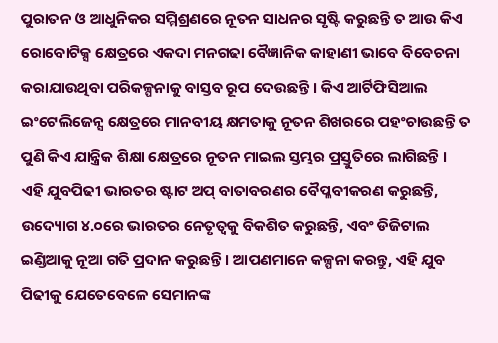ପୁରାତନ ଓ ଆଧୁନିକର ସମ୍ମିଶ୍ରଣରେ ନୂତନ ସାଧନର ସୃଷ୍ଟି କରୁଛନ୍ତି ତ ଆଉ କିଏ ରୋବୋଟିକ୍ସ କ୍ଷେତ୍ରରେ ଏକଦା ମନଗଢା ବୈଜ୍ଞାନିକ କାହାଣୀ ଭାବେ ବିବେଚନା କରାଯାଉଥିବା ପରିକଳ୍ପନାକୁ ବାସ୍ତବ ରୂପ ଦେଉଛନ୍ତି । କିଏ ଆର୍ଟିଫିସିଆଲ ଇଂଟେଲିଜେନ୍ସ କ୍ଷେତ୍ରରେ ମାନବୀୟ କ୍ଷମତାକୁ ନୂତନ ଶିଖରରେ ପହଂଚାଉଛନ୍ତି ତ ପୁଣି କିଏ ଯାନ୍ତ୍ରିକ ଶିକ୍ଷା କ୍ଷେତ୍ରରେ ନୂତନ ମାଇଲ ସ୍ତମ୍ଭର ପ୍ରସ୍ତୁତିରେ ଲାଗିଛନ୍ତି । ଏହି ଯୁବପିଢୀ ଭାରତର ଷ୍ଟାଟ ଅପ୍ ବାତାବରଣର ବୈପ୍ଳବୀକରଣ କରୁଛନ୍ତି, ଉଦ୍ୟୋଗ ୪.୦ରେ ଭାରତର ନେତୃତ୍ୱକୁ ବିକଶିତ କରୁଛନ୍ତି, ଏବଂ ଡିଜିଟାଲ ଇଣ୍ଡିଆକୁ ନୂଆ ଗତି ପ୍ରଦାନ କରୁଛନ୍ତି । ଆପଣମାନେ କଳ୍ପନା କରନ୍ତୁ, ଏହି ଯୁବ ପିଢୀକୁ ଯେତେବେଳେ ସେମାନଙ୍କ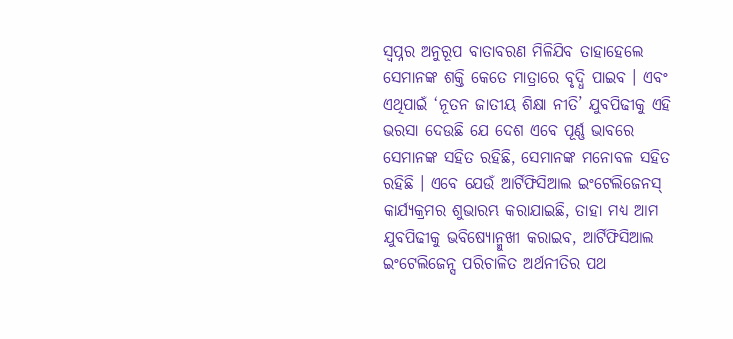ସ୍ୱପ୍ନର ଅନୁରୂପ ବାତାବରଣ ମିଳିଯିବ ତାହାହେଲେ ସେମାନଙ୍କ ଶକ୍ତି କେତେ ମାତ୍ରାରେ ବୃଦ୍ଧି ପାଇବ । ଏବଂ ଏଥିପାଇଁ ‘ନୂତନ ଜାତୀୟ ଶିକ୍ଷା ନୀତି’ ଯୁବପିଢୀକୁ ଏହି ଭରସା ଦେଉଛି ଯେ ଦେଶ ଏବେ ପୂର୍ଣ୍ଣ ଭାବରେ ସେମାନଙ୍କ ସହିତ ରହିଛି, ସେମାନଙ୍କ ମନୋବଳ ସହିତ ରହିଛି । ଏବେ ଯେଉଁ ଆର୍ଟିଫିସିଆଲ ଇଂଟେଲିଜେନସ୍ କାର୍ଯ୍ୟକ୍ରମର ଶୁଭାରମ୍ଭ କରାଯାଇଛି, ତାହା ମଧ୍ୟ ଆମ ଯୁବପିଢୀକୁ ଭବିଷ୍ୟୋନ୍ମୁଖୀ କରାଇବ, ଆର୍ଟିଫିସିଆଲ ଇଂଟେଲିଜେନ୍ସ ପରିଚାଳିତ ଅର୍ଥନୀତିର ପଥ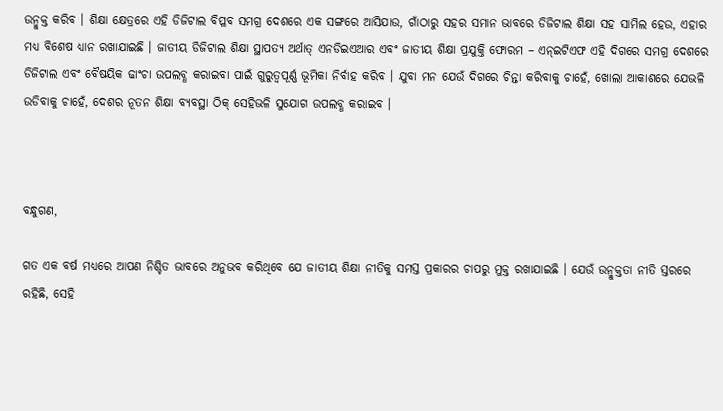ଉନ୍ମୁକ୍ତ କରିବ । ଶିକ୍ଷା କ୍ଷେତ୍ରରେ ଏହି ଡିଜିଟାଲ ବିପ୍ଳବ ସମଗ୍ର ଦେଶରେ ଏକ ସଙ୍ଗରେ ଆସିଯାଉ, ଗାଁଠାରୁ ସହର ସମାନ ଭାବରେ ଡିଜିଟାଲ ଶିକ୍ଷା ସହ ସାମିଲ ହେଉ, ଏହାର ମଧ୍ୟ ବିଶେଷ ଧ୍ୟାନ ରଖାଯାଇଛି । ଜାତୀୟ ଡିଜିଟାଲ ଶିକ୍ଷା ସ୍ଥାପତ୍ୟ ଅର୍ଥାତ୍ ଏନଡିଇଏଆର ଏବଂ ଜାତୀୟ ଶିକ୍ଷା ପ୍ରଯୁକ୍ତି ଫୋରମ – ଏନ୍‌ଇଟିଏଫ ଏହି ଦିଗରେ ସମଗ୍ର ଦେଶରେ ଡିଜିଟାଲ ଏବଂ ବୈଷୟିକ ଢାଂଚା ଉପଲବ୍ଧ କରାଇବା ପାଇଁ ଗୁରୁତ୍ୱପୂର୍ଣ୍ଣ ଭୂମିକା ନିର୍ବାହ କରିବ । ଯୁବା ମନ ଯେଉଁ ଦିଗରେ ଚିନ୍ତା କରିବାକୁ ଚାହେଁ, ଖୋଲା ଆକାଶରେ ଯେଭଳି ଉଡିବାକୁ ଚାହେଁ, ଦେଶର ନୂତନ ଶିକ୍ଷା ବ୍ୟବସ୍ଥା ଠିକ୍ ସେହିଭଳି ସୁଯୋଗ ଉପଲବ୍ଧ କରାଇବ ।



ବନ୍ଧୁଗଣ,

ଗତ ଏକ ବର୍ଷ ମଧ୍ୟରେ ଆପଣ ନିଶ୍ଚିତ ଭାବରେ ଅନୁଭବ କରିଥିବେ ଯେ ଜାତୀୟ ଶିକ୍ଷା ନୀତିକୁ ସମସ୍ତ ପ୍ରକାରର ଚାପରୁ ମୁକ୍ତ ରଖାଯାଇଛି । ଯେଉଁ ଉନ୍ମୁକ୍ତତା ନୀତି ସ୍ତରରେ ରହିଛି, ସେହି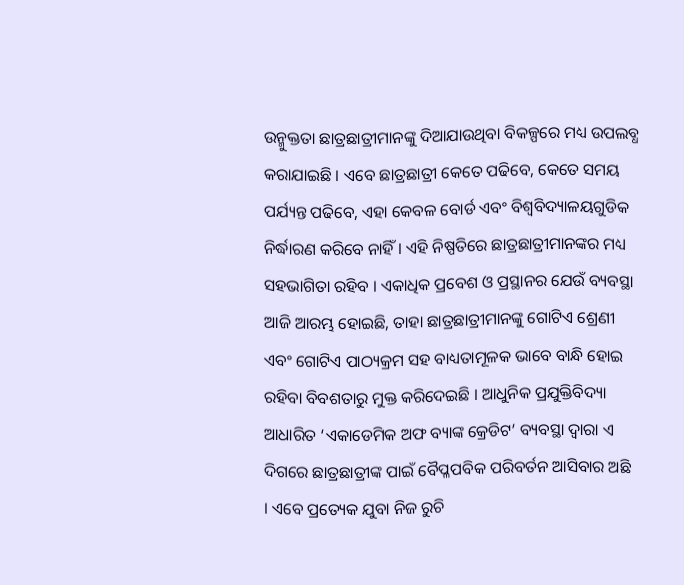ଉନ୍ମୁକ୍ତତା ଛାତ୍ରଛାତ୍ରୀମାନଙ୍କୁ ଦିଆଯାଉଥିବା ବିକଳ୍ପରେ ମଧ୍ୟ ଉପଲବ୍ଧ କରାଯାଇଛି । ଏବେ ଛାତ୍ରଛାତ୍ରୀ କେତେ ପଢିବେ, କେତେ ସମୟ ପର୍ଯ୍ୟନ୍ତ ପଢିବେ, ଏହା କେବଳ ବୋର୍ଡ ଏବଂ ବିଶ୍ୱବିଦ୍ୟାଳୟଗୁଡିକ ନିର୍ଦ୍ଧାରଣ କରିବେ ନାହିଁ । ଏହି ନିଷ୍ପତିରେ ଛାତ୍ରଛାତ୍ରୀମାନଙ୍କର ମଧ୍ୟ ସହଭାଗିତା ରହିବ । ଏକାଧିକ ପ୍ରବେଶ ଓ ପ୍ରସ୍ଥାନର ଯେଉଁ ବ୍ୟବସ୍ଥା ଆଜି ଆରମ୍ଭ ହୋଇଛି, ତାହା ଛାତ୍ରଛାତ୍ରୀମାନଙ୍କୁ ଗୋଟିଏ ଶ୍ରେଣୀ ଏବଂ ଗୋଟିଏ ପାଠ୍ୟକ୍ରମ ସହ ବାଧ୍ୟତାମୂଳକ ଭାବେ ବାନ୍ଧି ହୋଇ ରହିବା ବିବଶତାରୁ ମୁକ୍ତ କରିଦେଇଛି । ଆଧୁନିକ ପ୍ରଯୁକ୍ତିବିଦ୍ୟା ଆଧାରିତ ‘ଏକାଡେମିକ ଅଫ ବ୍ୟାଙ୍କ କ୍ରେଡିଟ’ ବ୍ୟବସ୍ଥା ଦ୍ୱାରା ଏ ଦିଗରେ ଛାତ୍ରଛାତ୍ରୀଙ୍କ ପାଇଁ ବୈପ୍ଳପବିକ ପରିବର୍ତନ ଆସିବାର ଅଛି । ଏବେ ପ୍ରତ୍ୟେକ ଯୁବା ନିଜ ରୁଚି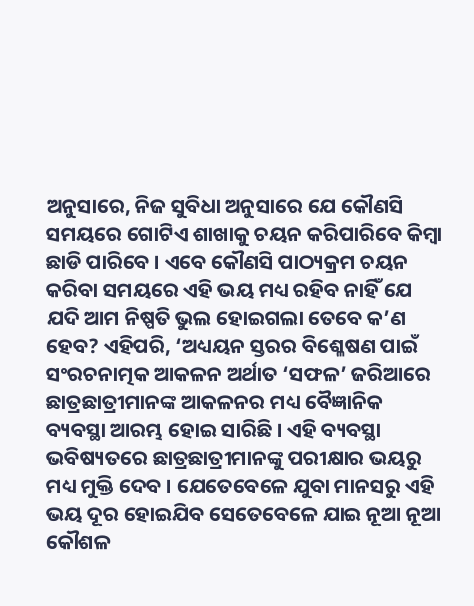ଅନୁସାରେ, ନିଜ ସୁବିଧା ଅନୁସାରେ ଯେ କୌଣସି ସମୟରେ ଗୋଟିଏ ଶାଖାକୁ ଚୟନ କରିପାରିବେ କିମ୍ବା ଛାଡି ପାରିବେ । ଏବେ କୌଣସି ପାଠ୍ୟକ୍ରମ ଚୟନ କରିବା ସମୟରେ ଏହି ଭୟ ମଧ୍ୟ ରହିବ ନାହିଁ ଯେ ଯଦି ଆମ ନିଷ୍ପତି ଭୁଲ ହୋଇଗଲା ତେବେ କ’ଣ ହେବ? ଏହିପରି, ‘ଅଧ୍ୟୟନ ସ୍ତରର ବିଶ୍ଳେଷଣ ପାଇଁ ସଂରଚନାତ୍ମକ ଆକଳନ ଅର୍ଥାତ ‘ସଫଳ’ ଜରିଆରେ ଛାତ୍ରଛାତ୍ରୀମାନଙ୍କ ଆକଳନର ମଧ୍ୟ ବୈଜ୍ଞାନିକ ବ୍ୟବସ୍ଥା ଆରମ୍ଭ ହୋଇ ସାରିଛି । ଏହି ବ୍ୟବସ୍ଥା ଭବିଷ୍ୟତରେ ଛାତ୍ରଛାତ୍ରୀମାନଙ୍କୁ ପରୀକ୍ଷାର ଭୟରୁ ମଧ୍ୟ ମୁକ୍ତି ଦେବ । ଯେତେବେଳେ ଯୁବା ମାନସରୁ ଏହି ଭୟ ଦୂର ହୋଇଯିବ ସେତେବେଳେ ଯାଇ ନୂଆ ନୂଆ କୌଶଳ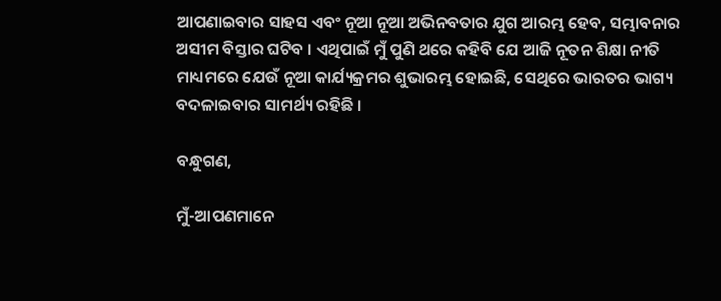ଆପଣାଇବାର ସାହସ ଏବଂ ନୂଆ ନୂଆ ଅଭିନବତାର ଯୁଗ ଆରମ୍ଭ ହେବ, ସମ୍ଭାବନାର ଅସୀମ ବିସ୍ତାର ଘଟିବ । ଏଥିପାଇଁ ମୁଁ ପୁଣି ଥରେ କହିବି ଯେ ଆଜି ନୂତନ ଶିକ୍ଷା ନୀତି ମାଧ୍ୟମରେ ଯେଉଁ ନୂଆ କାର୍ଯ୍ୟକ୍ରମର ଶୁଭାରମ୍ଭ ହୋଇଛି, ସେଥିରେ ଭାରତର ଭାଗ୍ୟ ବଦଳାଇବାର ସାମର୍ଥ୍ୟ ରହିଛି ।

ବନ୍ଧୁଗଣ,

ମୁଁ-ଆପଣମାନେ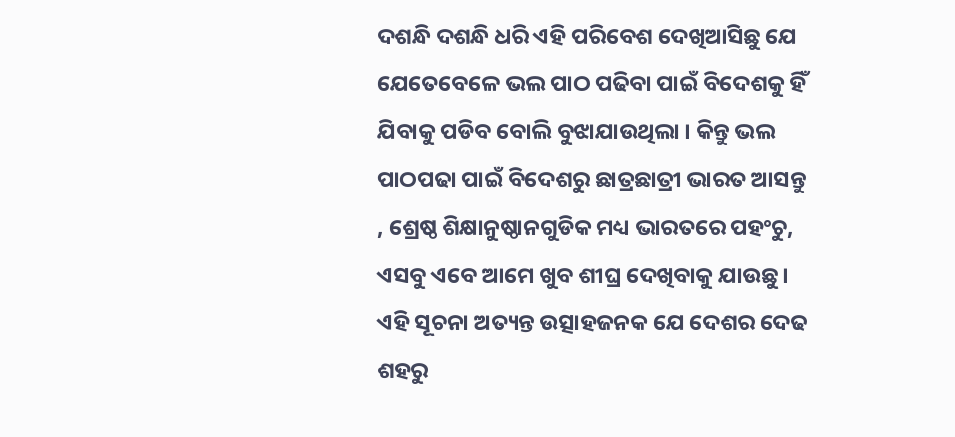ଦଶନ୍ଧି ଦଶନ୍ଧି ଧରି ଏହି ପରିବେଶ ଦେଖିଆସିଛୁ ଯେ ଯେତେବେଳେ ଭଲ ପାଠ ପଢିବା ପାଇଁ ବିଦେଶକୁ ହିଁ ଯିବାକୁ ପଡିବ ବୋଲି ବୁଝାଯାଉଥିଲା । କିନ୍ତୁ ଭଲ ପାଠପଢା ପାଇଁ ବିଦେଶରୁ ଛାତ୍ରଛାତ୍ରୀ ଭାରତ ଆସନ୍ତୁ , ଶ୍ରେଷ୍ଠ ଶିକ୍ଷାନୁଷ୍ଠାନଗୁଡିକ ମଧ୍ୟ ଭାରତରେ ପହଂଚୁ, ଏସବୁ ଏବେ ଆମେ ଖୁବ ଶୀଘ୍ର ଦେଖିବାକୁ ଯାଉଛୁ । ଏହି ସୂଚନା ଅତ୍ୟନ୍ତ ଉତ୍ସାହଜନକ ଯେ ଦେଶର ଦେଢ ଶହରୁ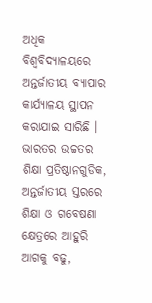ଅଧିକ ବିଶ୍ୱବିଦ୍ୟାଳୟରେ ଅନ୍ତର୍ଜାତୀୟ ବ୍ୟାପାର କାର୍ଯ୍ୟାଳୟ ସ୍ଥାପନ କରାଯାଇ ସାରିଛି । ଭାରତର ଉଚ୍ଚତର ଶିକ୍ଷା ପ୍ରତିଷ୍ଠାନଗୁଡିକ, ଅନ୍ତର୍ଜାତୀୟ ସ୍ତରରେ ଶିକ୍ଷା ଓ ଗବେଷଣା କ୍ଷେତ୍ରରେ ଆହୁରି ଆଗକୁ ବଢୁ,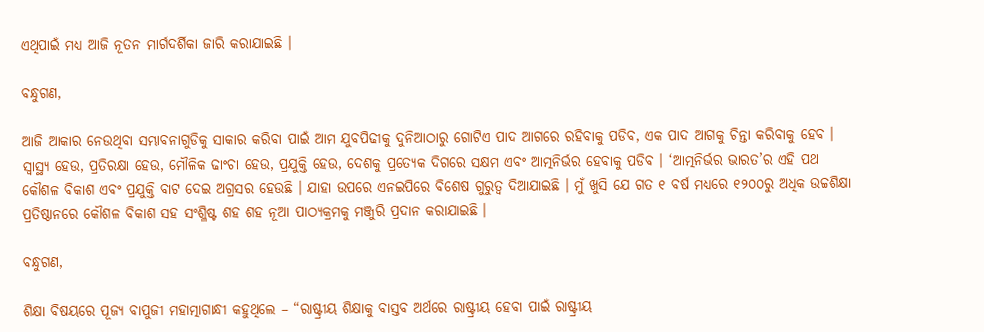ଏଥିପାଇଁ ମଧ୍ୟ ଆଜି ନୂତନ ମାର୍ଗଦର୍ଶିକା ଜାରି କରାଯାଇଛି ।

ବନ୍ଧୁଗଣ,

ଆଜି ଆକାର ନେଉଥିବା ସମ୍ଭାବନାଗୁଡିକୁ ସାକାର କରିବା ପାଇଁ ଆମ ଯୁବପିଢୀକୁ ଦୁନିଆଠାରୁ ଗୋଟିଏ ପାଦ ଆଗରେ ରହିବାକୁ ପଡିବ, ଏକ ପାଦ ଆଗକୁ ଚିନ୍ତା କରିବାକୁ ହେବ । ସ୍ୱାସ୍ଥ୍ୟ ହେଉ, ପ୍ରତିରକ୍ଷା ହେଉ, ମୌଳିକ ଢାଂଚା ହେଉ, ପ୍ରଯୁକ୍ତି ହେଉ, ଦେଶକୁ ପ୍ରତ୍ୟେକ ଦିଗରେ ସକ୍ଷମ ଏବଂ ଆତ୍ମନିର୍ଭର ହେବାକୁ ପଡିବ । ‘ଆତ୍ମନିର୍ଭର ଭାରତ’ର ଏହି ପଥ କୌଶଳ ବିକାଶ ଏବଂ ପ୍ରଯୁକ୍ତି ବାଟ ଦେଇ ଅଗ୍ରସର ହେଉଛି । ଯାହା ଉପରେ ଏନଇପିରେ ବିଶେଷ ଗୁରୁତ୍ୱ ଦିଆଯାଇଛି । ମୁଁ ଖୁସି ଯେ ଗତ ୧ ବର୍ଷ ମଧ୍ୟରେ ୧୨୦୦ରୁ ଅଧିକ ଉଚ୍ଚଶିକ୍ଷା ପ୍ରତିଷ୍ଠାନରେ କୌଶଳ ବିକାଶ ସହ ସଂଶ୍ଳିଷ୍ଟ ଶହ ଶହ ନୂଆ ପାଠ୍ୟକ୍ରମକୁ ମଞ୍ଜୁରି ପ୍ରଦାନ କରାଯାଇଛି ।

ବନ୍ଧୁଗଣ,

ଶିକ୍ଷା ବିଷୟରେ ପୂଜ୍ୟ ବାପୁଜୀ ମହାତ୍ମାଗାନ୍ଧୀ କହୁଥିଲେ – “ରାଷ୍ଟ୍ରୀୟ ଶିକ୍ଷାକୁ ବାସ୍ତବ ଅର୍ଥରେ ରାଷ୍ଟ୍ରୀୟ ହେବା ପାଇଁ ରାଷ୍ଟ୍ରୀୟ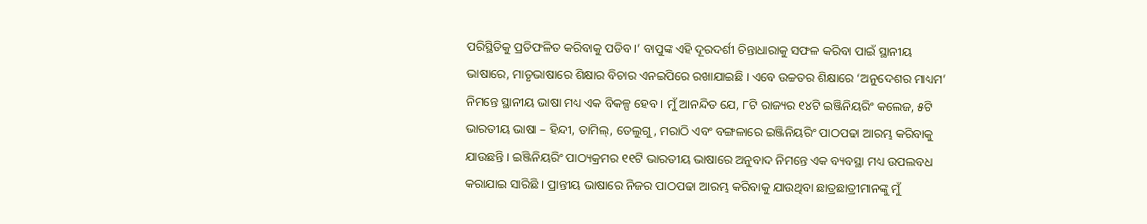ପରିସ୍ଥିତିକୁ ପ୍ରତିଫଳିତ କରିବାକୁ ପଡିବ ।’ ବାପୁଙ୍କ ଏହି ଦୂରଦର୍ଶୀ ଚିନ୍ତାଧାରାକୁ ସଫଳ କରିବା ପାଇଁ ସ୍ଥାନୀୟ ଭାଷାରେ, ମାତୃଭାଷାରେ ଶିକ୍ଷାର ବିଚାର ଏନଇପିରେ ରଖାଯାଇଛି । ଏବେ ଉଚ୍ଚତର ଶିକ୍ଷାରେ ‘ଅନୁଦେଶର ମାଧ୍ୟମ’ ନିମନ୍ତେ ସ୍ଥାନୀୟ ଭାଷା ମଧ୍ୟ ଏକ ବିକଳ୍ପ ହେବ । ମୁଁ ଆନନ୍ଦିତ ଯେ, ୮ଟି ରାଜ୍ୟର ୧୪ଟି ଇଞ୍ଜିନିୟରିଂ କଲେଜ, ୫ଟି ଭାରତୀୟ ଭାଷା – ହିନ୍ଦୀ, ତାମିଲ୍‌, ତେଲୁଗୁ, ମରାଠି ଏବଂ ବଙ୍ଗଳାରେ ଇଞ୍ଜିନିୟରିଂ ପାଠପଢା ଆରମ୍ଭ କରିବାକୁ ଯାଉଛନ୍ତି । ଇଞ୍ଜିନିୟରିଂ ପାଠ୍ୟକ୍ରମର ୧୧ଟି ଭାରତୀୟ ଭାଷାରେ ଅନୁବାଦ ନିମନ୍ତେ ଏକ ବ୍ୟବସ୍ଥା ମଧ୍ୟ ଉପଲବଧ କରାଯାଇ ସାରିଛି । ପ୍ରାନ୍ତୀୟ ଭାଷାରେ ନିଜର ପାଠପଢା ଆରମ୍ଭ କରିବାକୁ ଯାଉଥିବା ଛାତ୍ରଛାତ୍ରୀମାନଙ୍କୁ ମୁଁ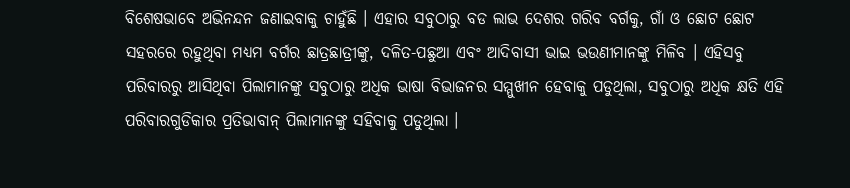ବିଶେଷଭାବେ ଅଭିନନ୍ଦନ ଜଣାଇବାକୁ ଚାହୁଁଛି । ଏହାର ସବୁଠାରୁ ବଡ ଲାଭ ଦେଶର ଗରିବ ବର୍ଗକୁ, ଗାଁ ଓ ଛୋଟ ଛୋଟ ସହରରେ ରହୁଥିବା ମଧ୍ୟମ ବର୍ଗର ଛାତ୍ରଛାତ୍ରୀଙ୍କୁ, ଦଳିତ-ପଛୁଆ ଏବଂ ଆଦିବାସୀ ଭାଇ ଭଉଣୀମାନଙ୍କୁ ମିଳିବ । ଏହିସବୁ ପରିବାରରୁ ଆସିଥିବା ପିଲାମାନଙ୍କୁ ସବୁଠାରୁ ଅଧିକ ଭାଷା ବିଭାଜନର ସମ୍ମୁଖୀନ ହେବାକୁ ପଡୁଥିଲା, ସବୁଠାରୁ ଅଧିକ କ୍ଷତି ଏହି ପରିବାରଗୁଡିକାର ପ୍ରତିଭାବାନ୍ ପିଲାମାନଙ୍କୁ ସହିବାକୁ ପଡୁଥିଲା ।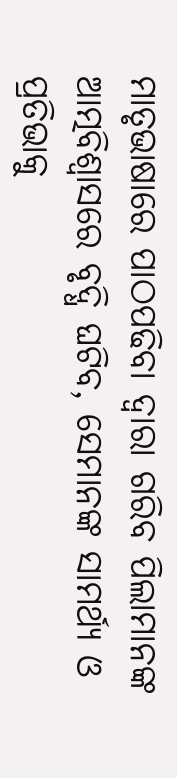ମାତୃଭାଷାରେ ପାଠପଢିବା ଦ୍ୱାରା ଗରିବ ପିଲାମାନଙ୍କ ଆତ୍ମବିଶ୍ୱାସରେ ବୃଦ୍ଧି ଘଟିବ, ସେମାନଙ୍କ ସାମର୍ଥ୍ୟ ଓ ପ୍ରତିଭାକୁ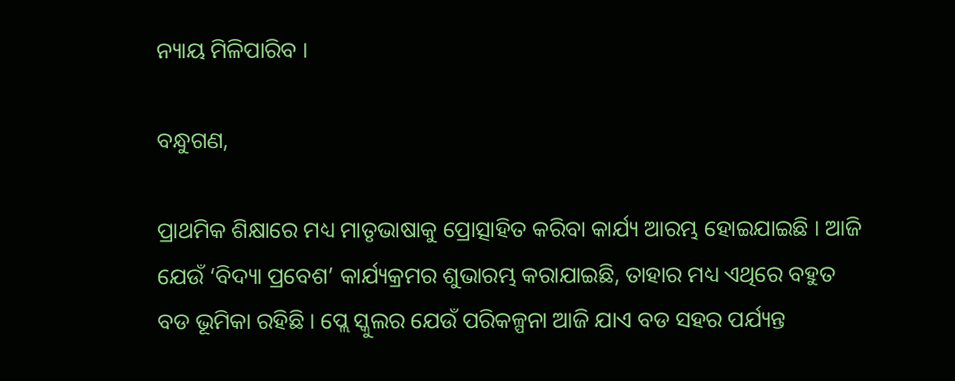ନ୍ୟାୟ ମିଳିପାରିବ ।

ବନ୍ଧୁଗଣ,

ପ୍ରାଥମିକ ଶିକ୍ଷାରେ ମଧ୍ୟ ମାତୃଭାଷାକୁ ପ୍ରୋତ୍ସାହିତ କରିବା କାର୍ଯ୍ୟ ଆରମ୍ଭ ହୋଇଯାଇଛି । ଆଜି ଯେଉଁ ‘ବିଦ୍ୟା ପ୍ରବେଶ’ କାର୍ଯ୍ୟକ୍ରମର ଶୁଭାରମ୍ଭ କରାଯାଇଛି, ତାହାର ମଧ୍ୟ ଏଥିରେ ବହୁତ ବଡ ଭୂମିକା ରହିଛି । ପ୍ଲେ ସ୍କୁଲର ଯେଉଁ ପରିକଳ୍ପନା ଆଜି ଯାଏ ବଡ ସହର ପର୍ଯ୍ୟନ୍ତ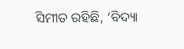ସିମୀତ ରହିଛି, ‘ବିଦ୍ୟା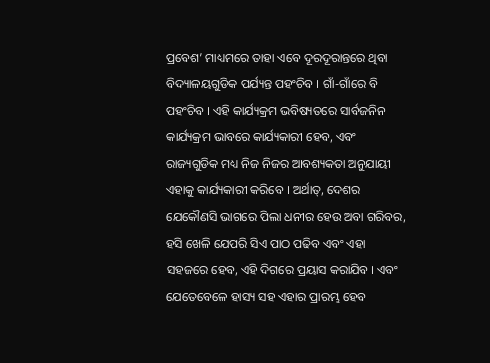ପ୍ରବେଶ’ ମାଧ୍ୟମରେ ତାହା ଏବେ ଦୂରଦୂରାନ୍ତରେ ଥିବା ବିଦ୍ୟାଳୟଗୁଡିକ ପର୍ଯ୍ୟନ୍ତ ପହଂଚିବ । ଗାଁ-ଗାଁରେ ବି ପହଂଚିବ । ଏହି କାର୍ଯ୍ୟକ୍ରମ ଭବିଷ୍ୟତରେ ସାର୍ବଜନିନ କାର୍ଯ୍ୟକ୍ରମ ଭାବରେ କାର୍ଯ୍ୟକାରୀ ହେବ, ଏବଂ ରାଜ୍ୟଗୁଡିକ ମଧ୍ୟ ନିଜ ନିଜର ଆବଶ୍ୟକତା ଅନୁଯାୟୀ ଏହାକୁ କାର୍ଯ୍ୟକାରୀ କରିବେ । ଅର୍ଥାତ୍‌, ଦେଶର ଯେକୌଣସି ଭାଗରେ ପିଲା ଧନୀର ହେଉ ଅବା ଗରିବର, ହସି ଖେଳି ଯେପରି ସିଏ ପାଠ ପଢିବ ଏବଂ ଏହା ସହଜରେ ହେବ, ଏହି ଦିଗରେ ପ୍ରୟାସ କରାଯିବ । ଏବଂ ଯେତେବେଳେ ହାସ୍ୟ ସହ ଏହାର ପ୍ରାରମ୍ଭ ହେବ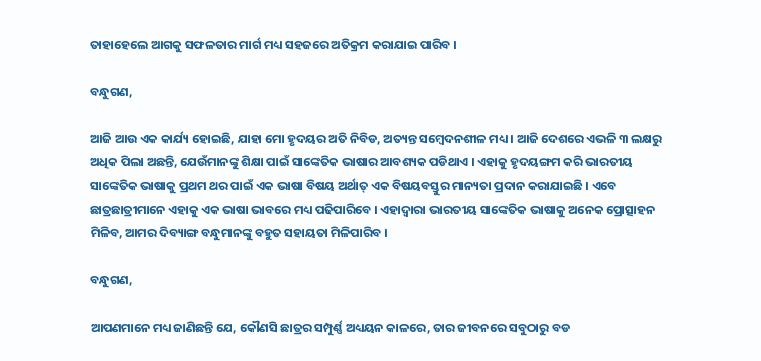ତାହାହେଲେ ଆଗକୁ ସଫଳତାର ମାର୍ଗ ମଧ୍ୟ ସହଜରେ ଅତିକ୍ରମ କରାଯାଇ ପାରିବ ।

ବନ୍ଧୁଗଣ,

ଆଜି ଆଉ ଏକ କାର୍ଯ୍ୟ ହୋଇଛି, ଯାହା ମୋ ହୃଦୟର ଅତି ନିବିଡ, ଅତ୍ୟନ୍ତ ସମ୍ବେଦନଶୀଳ ମଧ୍ୟ । ଆଜି ଦେଶରେ ଏଭଳି ୩ ଲକ୍ଷରୁ ଅଧିକ ପିଲା ଅଛନ୍ତି, ଯେଉଁମାନଙ୍କୁ ଶିକ୍ଷା ପାଇଁ ସାଙ୍କେତିକ ଭାଷାର ଆବଶ୍ୟକ ପଡିଥାଏ । ଏହାକୁ ହୃଦୟଙ୍ଗମ କରି ଭାରତୀୟ ସାଙ୍କେତିକ ଭାଷାକୁ ପ୍ରଥମ ଥର ପାଇଁ ଏକ ଭାଷା ବିଷୟ ଅର୍ଥାତ୍ ଏକ ବିଷୟବସ୍ତୁର ମାନ୍ୟତା ପ୍ରଦାନ କରାଯାଇଛି । ଏବେ ଛାତ୍ରଛାତ୍ରୀମାନେ ଏହାକୁ ଏକ ଭାଷା ଭାବରେ ମଧ୍ୟ ପଢିପାରିବେ । ଏହାଦ୍ୱାରା ଭାରତୀୟ ସାଙ୍କେତିକ ଭାଷାକୁ ଅନେକ ପ୍ରୋତ୍ସାହନ ମିଳିବ, ଆମର ଦିବ୍ୟାଙ୍ଗ ବନ୍ଧୁମାନଙ୍କୁ ବହୁତ ସହାୟତା ମିଳିପାରିବ ।

ବନ୍ଧୁଗଣ,

ଆପଣମାନେ ମଧ୍ୟ ଜାଣିଛନ୍ତି ଯେ, କୌଣସି ଛାତ୍ରର ସମ୍ପୁର୍ଣ୍ଣ ଅଧ୍ୟୟନ କାଳରେ, ତାର ଜୀବନରେ ସବୁଠାରୁ ବଡ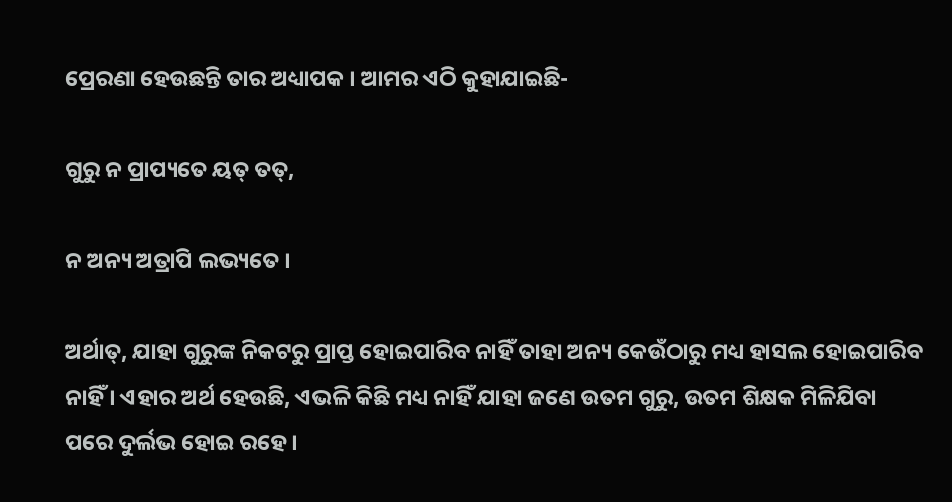ପ୍ରେରଣା ହେଉଛନ୍ତି ତାର ଅଧ୍ୟାପକ । ଆମର ଏଠି କୁହାଯାଇଛି-

ଗୁରୁ ନ ପ୍ରାପ୍ୟତେ ୟତ୍ ତତ୍‌,

ନ ଅନ୍ୟ ଅତ୍ରାପି ଲଭ୍ୟତେ ।

ଅର୍ଥାତ୍‌, ଯାହା ଗୁରୁଙ୍କ ନିକଟରୁ ପ୍ରାପ୍ତ ହୋଇପାରିବ ନାହିଁ ତାହା ଅନ୍ୟ କେଉଁଠାରୁ ମଧ୍ୟ ହାସଲ ହୋଇପାରିବ ନାହିଁ । ଏହାର ଅର୍ଥ ହେଉଛି, ଏଭଳି କିଛି ମଧ୍ୟ ନାହିଁ ଯାହା ଜଣେ ଉତମ ଗୁରୁ, ଉତମ ଶିକ୍ଷକ ମିଳିଯିବା ପରେ ଦୁର୍ଲଭ ହୋଇ ରହେ ।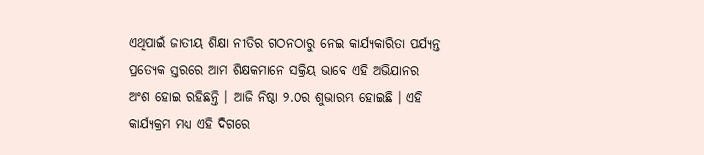ଏଥିପାଇଁ ଜାତୀୟ ଶିକ୍ଷା ନୀତିର ଗଠନଠାରୁ ନେଇ କାର୍ଯ୍ୟକାରିତା ପର୍ଯ୍ୟନ୍ତ ପ୍ରତ୍ୟେକ ସ୍ତରରେ ଆମ ଶିକ୍ଷକମାନେ ସକ୍ରିୟ ଭାବେ ଏହି ଅଭିଯାନର ଅଂଶ ହୋଇ ରହିଛନ୍ତି । ଆଜି ନିଷ୍ଠା ୨.୦ର ଶୁଭାରମ୍ଭ ହୋଇଛି । ଏହି କାର୍ଯ୍ୟକ୍ରମ ମଧ୍ୟ ଏହି ଦିଗରେ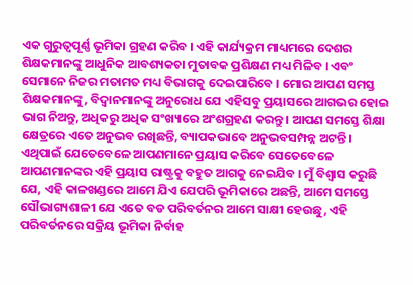ଏକ ଗୁରୁତ୍ୱପୂର୍ଣ୍ଣ ଭୂମିକା ଗ୍ରହଣ କରିବ । ଏହି କାର୍ଯ୍ୟକ୍ରମ ମାଧ୍ୟମରେ ଦେଶର ଶିକ୍ଷକମାନଙ୍କୁ ଆଧୁନିକ ଆବଶ୍ୟକତା ମୁତାବକ ପ୍ରଶିକ୍ଷଣ ମଧ୍ୟ ମିଳିବ । ଏବଂ ସେମାନେ ନିଜର ମତାମତ ମଧ୍ୟ ବିଭାଗକୁ ଦେଇପାରିବେ । ମୋର ଆପଣ ସମସ୍ତ ଶିକ୍ଷକମାନଙ୍କୁ, ବିଦ୍ୱାନମାନଙ୍କୁ ଅନୁରୋଧ ଯେ ଏହିସବୁ ପ୍ରୟାସରେ ଆଗଭର ହୋଇ ଭାଗ ନିଅନ୍ତୁ, ଅଧିକରୁ ଅଧିକ ସଂଖ୍ୟାରେ ଅଂଶଗ୍ରହଣ କରନ୍ତୁ । ଆପଣ ସମସ୍ତେ ଶିକ୍ଷା କ୍ଷେତ୍ରରେ ଏତେ ଅନୁଭବ ରଖିଛନ୍ତି, ବ୍ୟାପକଭାବେ ଅନୁଭବସମ୍ପନ୍ନ ଅଟନ୍ତି । ଏଥିପାଇଁ ଯେତେବେଳେ ଆପଣମାନେ ପ୍ରୟାସ କରିବେ ସେତେବେଳେ ଆପଣମାନଙ୍କର ଏହି ପ୍ରୟାସ ରାଷ୍ଟ୍ରକୁ ବହୁତ ଆଗକୁ ନେଇଯିବ । ମୁଁ ବିଶ୍ୱାସ କରୁଛି ଯେ, ଏହି କାଳଖଣ୍ଡରେ ଆମେ ଯିଏ ଯେପରି ଭୂମିକାରେ ଅଛନ୍ତି, ଆମେ ସମସ୍ତେ ସୌଭାଗ୍ୟଶାଳୀ ଯେ ଏତେ ବଡ ପରିବର୍ତନର ଆମେ ସାକ୍ଷୀ ହେଉଛୁ, ଏହି ପରିବର୍ତନରେ ସକ୍ରିୟ ଭୂମିକା ନିର୍ବାହ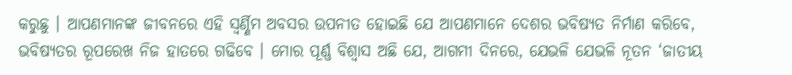କରୁଛୁ । ଆପଣମାନଙ୍କ ଜୀବନରେ ଏହି ସ୍ୱର୍ଣ୍ଣିମ ଅବସର ଉପନୀତ ହୋଇଛି ଯେ ଆପଣମାନେ ଦେଶର ଭବିଷ୍ୟତ ନିର୍ମାଣ କରିବେ, ଭବିଷ୍ୟତର ରୂପରେଖ ନିଜ ହାତରେ ଗଢିବେ । ମୋର ପୂର୍ଣ୍ଣ ବିଶ୍ୱାସ ଅଛି ଯେ, ଆଗମୀ ଦିନରେ, ଯେଭଳି ଯେଭଳି ନୂତନ ‘ଜାତୀୟ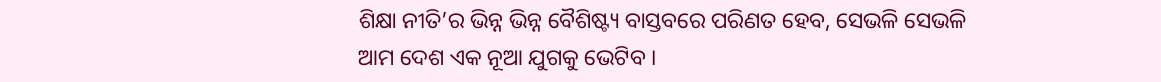ଶିକ୍ଷା ନୀତି’ର ଭିନ୍ନ ଭିନ୍ନ ବୈଶିଷ୍ଟ୍ୟ ବାସ୍ତବରେ ପରିଣତ ହେବ, ସେଭଳି ସେଭଳି ଆମ ଦେଶ ଏକ ନୂଆ ଯୁଗକୁ ଭେଟିବ ।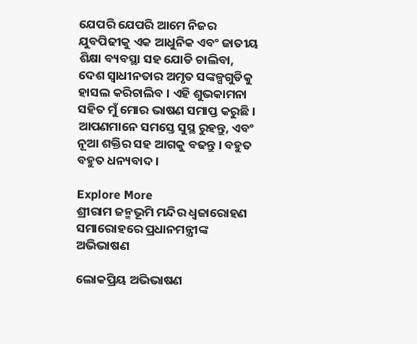ଯେପରି ଯେପରି ଆମେ ନିଜର ଯୁବପିଢୀକୁ ଏକ ଆଧୁନିକ ଏବଂ ଜାତୀୟ ଶିକ୍ଷା ବ୍ୟବସ୍ଥା ସହ ଯୋଡି ଚାଲିବା, ଦେଶ ସ୍ୱାଧୀନତାର ଅମୃତ ସଙ୍କଳ୍ପଗୁଡିକୁ ହାସଲ କରିଚାଲିବ । ଏହି ଶୁଭକାମନା ସହିତ ମୁଁ ମୋର ଭାଷଣ ସମାପ୍ତ କରୁଛି । ଆପଣମାନେ ସମସ୍ତେ ସୁସ୍ଥ ରୁହନ୍ତୁ, ଏବଂ ନୂଆ ଶକ୍ତିର ସହ ଆଗକୁ ବଢନ୍ତୁ । ବହୁତ ବହୁତ ଧନ୍ୟବାଦ ।

Explore More
ଶ୍ରୀରାମ ଜନ୍ମଭୂମି ମନ୍ଦିର ଧ୍ଵଜାରୋହଣ ସମାରୋହରେ ପ୍ରଧାନମନ୍ତ୍ରୀଙ୍କ ଅଭିଭାଷଣ

ଲୋକପ୍ରିୟ ଅଭିଭାଷଣ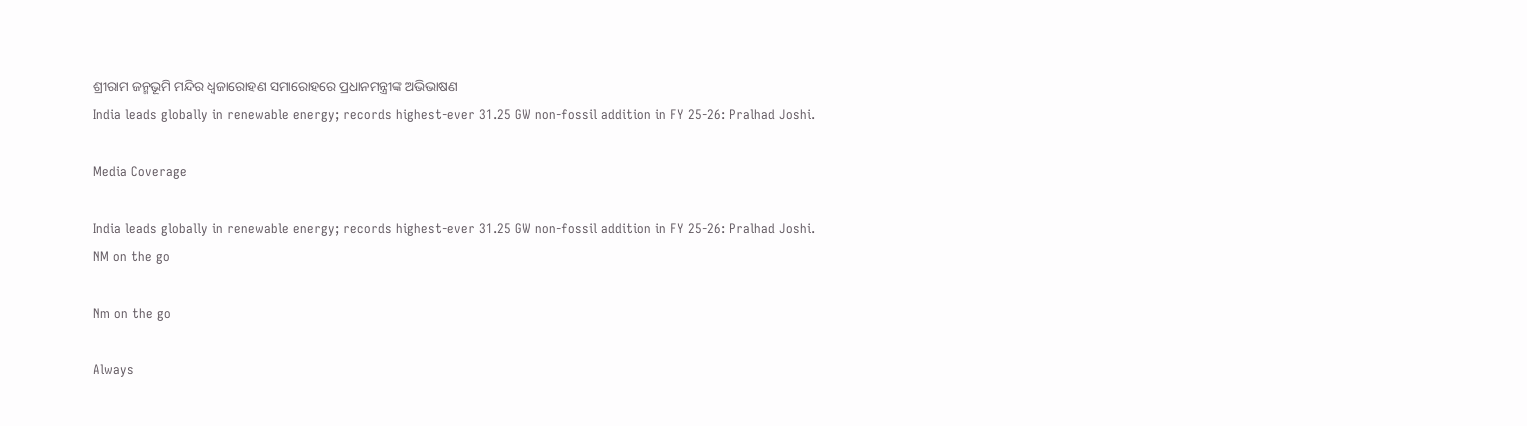ଶ୍ରୀରାମ ଜନ୍ମଭୂମି ମନ୍ଦିର ଧ୍ଵଜାରୋହଣ ସମାରୋହରେ ପ୍ରଧାନମନ୍ତ୍ରୀଙ୍କ ଅଭିଭାଷଣ
India leads globally in renewable energy; records highest-ever 31.25 GW non-fossil addition in FY 25-26: Pralhad Joshi.

Media Coverage

India leads globally in renewable energy; records highest-ever 31.25 GW non-fossil addition in FY 25-26: Pralhad Joshi.
NM on the go

Nm on the go

Always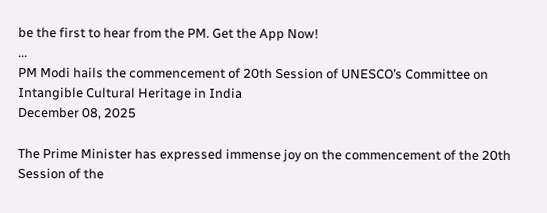be the first to hear from the PM. Get the App Now!
...
PM Modi hails the commencement of 20th Session of UNESCO’s Committee on Intangible Cultural Heritage in India
December 08, 2025

The Prime Minister has expressed immense joy on the commencement of the 20th Session of the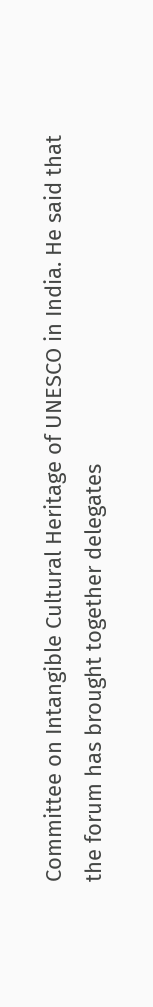Committee on Intangible Cultural Heritage of UNESCO in India. He said that the forum has brought together delegates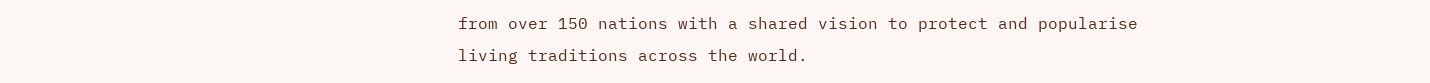from over 150 nations with a shared vision to protect and popularise living traditions across the world.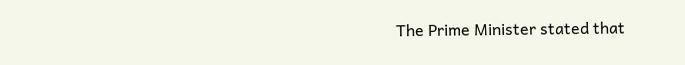The Prime Minister stated that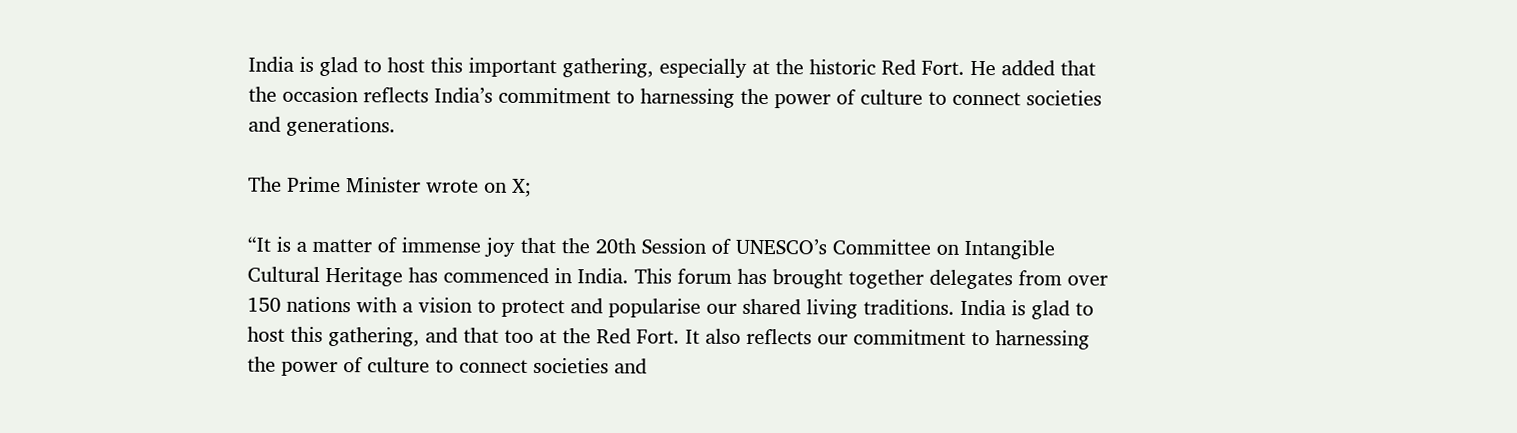India is glad to host this important gathering, especially at the historic Red Fort. He added that the occasion reflects India’s commitment to harnessing the power of culture to connect societies and generations.

The Prime Minister wrote on X;

“It is a matter of immense joy that the 20th Session of UNESCO’s Committee on Intangible Cultural Heritage has commenced in India. This forum has brought together delegates from over 150 nations with a vision to protect and popularise our shared living traditions. India is glad to host this gathering, and that too at the Red Fort. It also reflects our commitment to harnessing the power of culture to connect societies and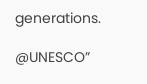generations.

@UNESCO”